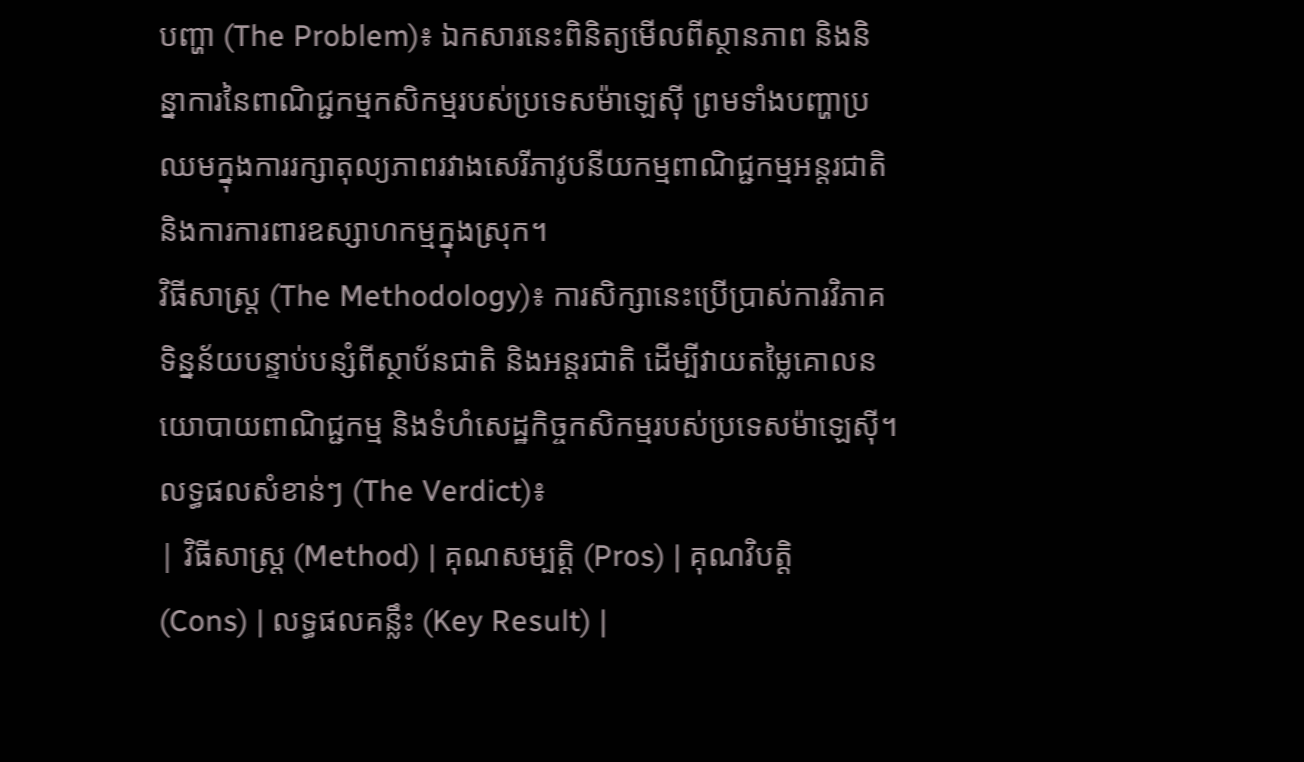បញ្ហា (The Problem)៖ ឯកសារនេះពិនិត្យមើលពីស្ថានភាព និងនិន្នាការនៃពាណិជ្ជកម្មកសិកម្មរបស់ប្រទេសម៉ាឡេស៊ី ព្រមទាំងបញ្ហាប្រឈមក្នុងការរក្សាតុល្យភាពរវាងសេរីភាវូបនីយកម្មពាណិជ្ជកម្មអន្តរជាតិ និងការការពារឧស្សាហកម្មក្នុងស្រុក។
វិធីសាស្ត្រ (The Methodology)៖ ការសិក្សានេះប្រើប្រាស់ការវិភាគទិន្នន័យបន្ទាប់បន្សំពីស្ថាប័នជាតិ និងអន្តរជាតិ ដើម្បីវាយតម្លៃគោលនយោបាយពាណិជ្ជកម្ម និងទំហំសេដ្ឋកិច្ចកសិកម្មរបស់ប្រទេសម៉ាឡេស៊ី។
លទ្ធផលសំខាន់ៗ (The Verdict)៖
| វិធីសាស្ត្រ (Method) | គុណសម្បត្តិ (Pros) | គុណវិបត្តិ (Cons) | លទ្ធផលគន្លឹះ (Key Result) |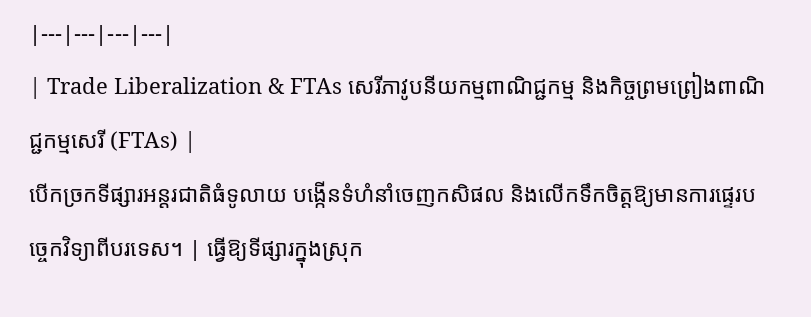|---|---|---|---|
| Trade Liberalization & FTAs សេរីភាវូបនីយកម្មពាណិជ្ជកម្ម និងកិច្ចព្រមព្រៀងពាណិជ្ជកម្មសេរី (FTAs) |
បើកច្រកទីផ្សារអន្តរជាតិធំទូលាយ បង្កើនទំហំនាំចេញកសិផល និងលើកទឹកចិត្តឱ្យមានការផ្ទេរបច្ចេកវិទ្យាពីបរទេស។ | ធ្វើឱ្យទីផ្សារក្នុងស្រុក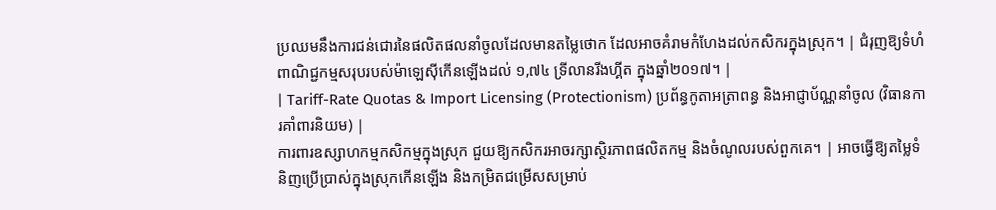ប្រឈមនឹងការជន់ជោរនៃផលិតផលនាំចូលដែលមានតម្លៃថោក ដែលអាចគំរាមកំហែងដល់កសិករក្នុងស្រុក។ | ជំរុញឱ្យទំហំពាណិជ្ជកម្មសរុបរបស់ម៉ាឡេស៊ីកើនឡើងដល់ ១,៧៤ ទ្រីលានរីងហ្គីត ក្នុងឆ្នាំ២០១៧។ |
| Tariff-Rate Quotas & Import Licensing (Protectionism) ប្រព័ន្ធកូតាអត្រាពន្ធ និងអាជ្ញាប័ណ្ណនាំចូល (វិធានការគាំពារនិយម) |
ការពារឧស្សាហកម្មកសិកម្មក្នុងស្រុក ជួយឱ្យកសិករអាចរក្សាស្ថិរភាពផលិតកម្ម និងចំណូលរបស់ពួកគេ។ | អាចធ្វើឱ្យតម្លៃទំនិញប្រើប្រាស់ក្នុងស្រុកកើនឡើង និងកម្រិតជម្រើសសម្រាប់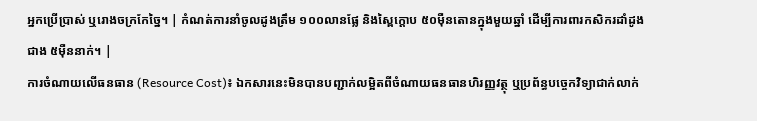អ្នកប្រើប្រាស់ ឬរោងចក្រកែច្នៃ។ | កំណត់ការនាំចូលដូងត្រឹម ១០០លានផ្លែ និងស្ពៃក្តោប ៥០ម៉ឺនតោនក្នុងមួយឆ្នាំ ដើម្បីការពារកសិករដាំដូងជាង ៥ម៉ឺននាក់។ |
ការចំណាយលើធនធាន (Resource Cost)៖ ឯកសារនេះមិនបានបញ្ជាក់លម្អិតពីចំណាយធនធានហិរញ្ញវត្ថុ ឬប្រព័ន្ធបច្ចេកវិទ្យាជាក់លាក់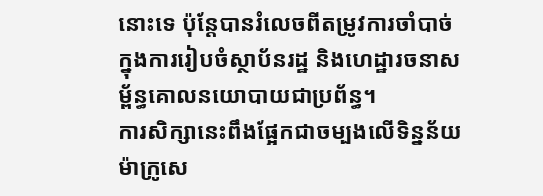នោះទេ ប៉ុន្តែបានរំលេចពីតម្រូវការចាំបាច់ក្នុងការរៀបចំស្ថាប័នរដ្ឋ និងហេដ្ឋារចនាសម្ព័ន្ធគោលនយោបាយជាប្រព័ន្ធ។
ការសិក្សានេះពឹងផ្អែកជាចម្បងលើទិន្នន័យម៉ាក្រូសេ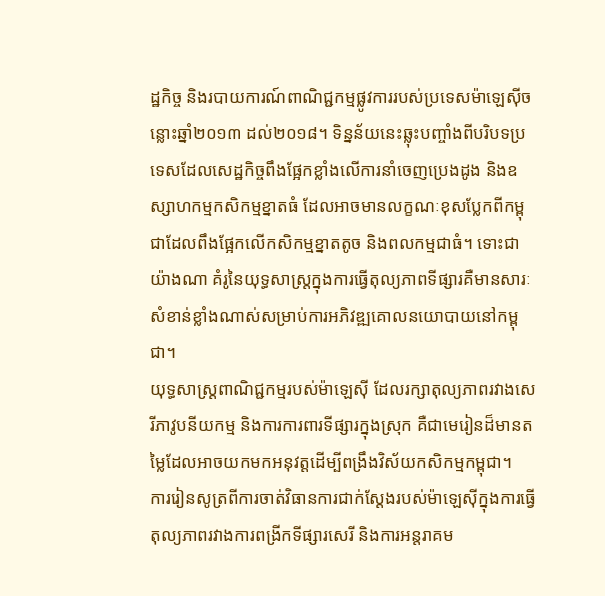ដ្ឋកិច្ច និងរបាយការណ៍ពាណិជ្ជកម្មផ្លូវការរបស់ប្រទេសម៉ាឡេស៊ីចន្លោះឆ្នាំ២០១៣ ដល់២០១៨។ ទិន្នន័យនេះឆ្លុះបញ្ចាំងពីបរិបទប្រទេសដែលសេដ្ឋកិច្ចពឹងផ្អែកខ្លាំងលើការនាំចេញប្រេងដូង និងឧស្សាហកម្មកសិកម្មខ្នាតធំ ដែលអាចមានលក្ខណៈខុសប្លែកពីកម្ពុជាដែលពឹងផ្អែកលើកសិកម្មខ្នាតតូច និងពលកម្មជាធំ។ ទោះជាយ៉ាងណា គំរូនៃយុទ្ធសាស្ត្រក្នុងការធ្វើតុល្យភាពទីផ្សារគឺមានសារៈសំខាន់ខ្លាំងណាស់សម្រាប់ការអភិវឌ្ឍគោលនយោបាយនៅកម្ពុជា។
យុទ្ធសាស្ត្រពាណិជ្ជកម្មរបស់ម៉ាឡេស៊ី ដែលរក្សាតុល្យភាពរវាងសេរីភាវូបនីយកម្ម និងការការពារទីផ្សារក្នុងស្រុក គឺជាមេរៀនដ៏មានតម្លៃដែលអាចយកមកអនុវត្តដើម្បីពង្រឹងវិស័យកសិកម្មកម្ពុជា។
ការរៀនសូត្រពីការចាត់វិធានការជាក់ស្តែងរបស់ម៉ាឡេស៊ីក្នុងការធ្វើតុល្យភាពរវាងការពង្រីកទីផ្សារសេរី និងការអន្តរាគម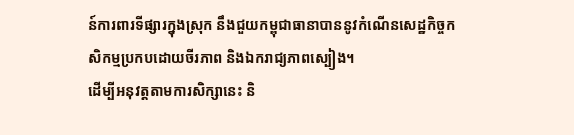ន៍ការពារទីផ្សារក្នុងស្រុក នឹងជួយកម្ពុជាធានាបាននូវកំណើនសេដ្ឋកិច្ចកសិកម្មប្រកបដោយចីរភាព និងឯករាជ្យភាពស្បៀង។
ដើម្បីអនុវត្តតាមការសិក្សានេះ និ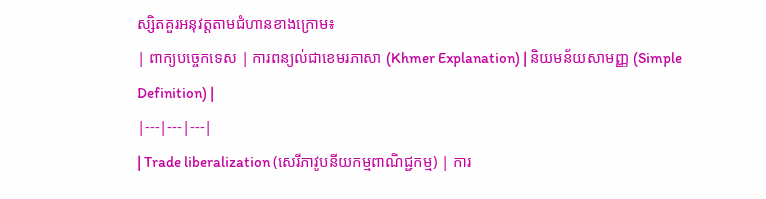ស្សិតគួរអនុវត្តតាមជំហានខាងក្រោម៖
| ពាក្យបច្ចេកទេស | ការពន្យល់ជាខេមរភាសា (Khmer Explanation) | និយមន័យសាមញ្ញ (Simple Definition) |
|---|---|---|
| Trade liberalization (សេរីភាវូបនីយកម្មពាណិជ្ជកម្ម) | ការ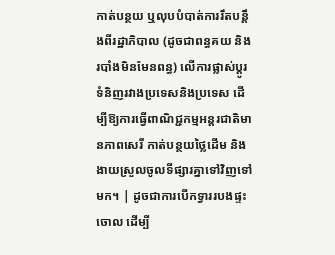កាត់បន្ថយ ឬលុបបំបាត់ការរឹតបន្តឹងពីរដ្ឋាភិបាល (ដូចជាពន្ធគយ និងរបាំងមិនមែនពន្ធ) លើការផ្លាស់ប្តូរទំនិញរវាងប្រទេសនិងប្រទេស ដើម្បីឱ្យការធ្វើពាណិជ្ជកម្មអន្តរជាតិមានភាពសេរី កាត់បន្ថយថ្លៃដើម និងងាយស្រួលចូលទីផ្សារគ្នាទៅវិញទៅមក។ | ដូចជាការបើកទ្វាររបងផ្ទះចោល ដើម្បី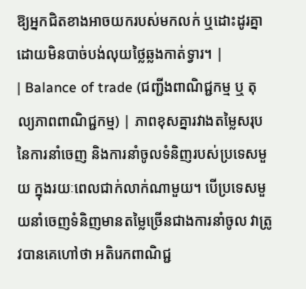ឱ្យអ្នកជិតខាងអាចយករបស់មកលក់ ឬដោះដូរគ្នាដោយមិនបាច់បង់លុយថ្លៃឆ្លងកាត់ទ្វារ។ |
| Balance of trade (ជញ្ជីងពាណិជ្ជកម្ម ឬ តុល្យភាពពាណិជ្ជកម្ម) | ភាពខុសគ្នារវាងតម្លៃសរុបនៃការនាំចេញ និងការនាំចូលទំនិញរបស់ប្រទេសមួយ ក្នុងរយៈពេលជាក់លាក់ណាមួយ។ បើប្រទេសមួយនាំចេញទំនិញមានតម្លៃច្រើនជាងការនាំចូល វាត្រូវបានគេហៅថា អតិរេកពាណិជ្ជ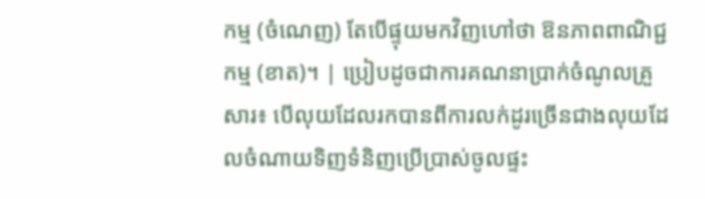កម្ម (ចំណេញ) តែបើផ្ទុយមកវិញហៅថា ឱនភាពពាណិជ្ជកម្ម (ខាត)។ | ប្រៀបដូចជាការគណនាប្រាក់ចំណូលគ្រួសារ៖ បើលុយដែលរកបានពីការលក់ដូរច្រើនជាងលុយដែលចំណាយទិញទំនិញប្រើប្រាស់ចូលផ្ទះ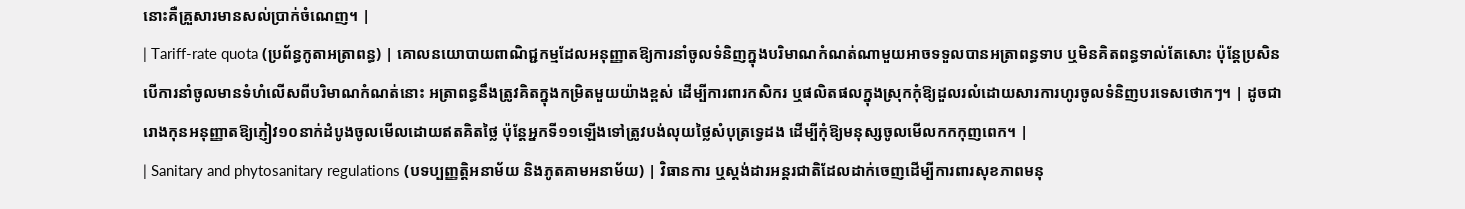នោះគឺគ្រួសារមានសល់ប្រាក់ចំណេញ។ |
| Tariff-rate quota (ប្រព័ន្ធកូតាអត្រាពន្ធ) | គោលនយោបាយពាណិជ្ជកម្មដែលអនុញ្ញាតឱ្យការនាំចូលទំនិញក្នុងបរិមាណកំណត់ណាមួយអាចទទួលបានអត្រាពន្ធទាប ឬមិនគិតពន្ធទាល់តែសោះ ប៉ុន្តែប្រសិនបើការនាំចូលមានទំហំលើសពីបរិមាណកំណត់នោះ អត្រាពន្ធនឹងត្រូវគិតក្នុងកម្រិតមួយយ៉ាងខ្ពស់ ដើម្បីការពារកសិករ ឬផលិតផលក្នុងស្រុកកុំឱ្យដួលរលំដោយសារការហូរចូលទំនិញបរទេសថោកៗ។ | ដូចជារោងកុនអនុញ្ញាតឱ្យភ្ញៀវ១០នាក់ដំបូងចូលមើលដោយឥតគិតថ្លៃ ប៉ុន្តែអ្នកទី១១ឡើងទៅត្រូវបង់លុយថ្លៃសំបុត្រទ្វេដង ដើម្បីកុំឱ្យមនុស្សចូលមើលកកកុញពេក។ |
| Sanitary and phytosanitary regulations (បទប្បញ្ញត្តិអនាម័យ និងភូតគាមអនាម័យ) | វិធានការ ឬស្តង់ដារអន្តរជាតិដែលដាក់ចេញដើម្បីការពារសុខភាពមនុ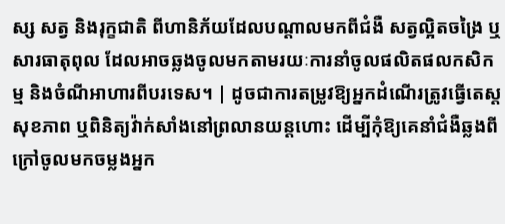ស្ស សត្វ និងរុក្ខជាតិ ពីហានិភ័យដែលបណ្តាលមកពីជំងឺ សត្វល្អិតចង្រៃ ឬសារធាតុពុល ដែលអាចឆ្លងចូលមកតាមរយៈការនាំចូលផលិតផលកសិកម្ម និងចំណីអាហារពីបរទេស។ | ដូចជាការតម្រូវឱ្យអ្នកដំណើរត្រូវធ្វើតេស្តសុខភាព ឬពិនិត្យវ៉ាក់សាំងនៅព្រលានយន្តហោះ ដើម្បីកុំឱ្យគេនាំជំងឺឆ្លងពីក្រៅចូលមកចម្លងអ្នក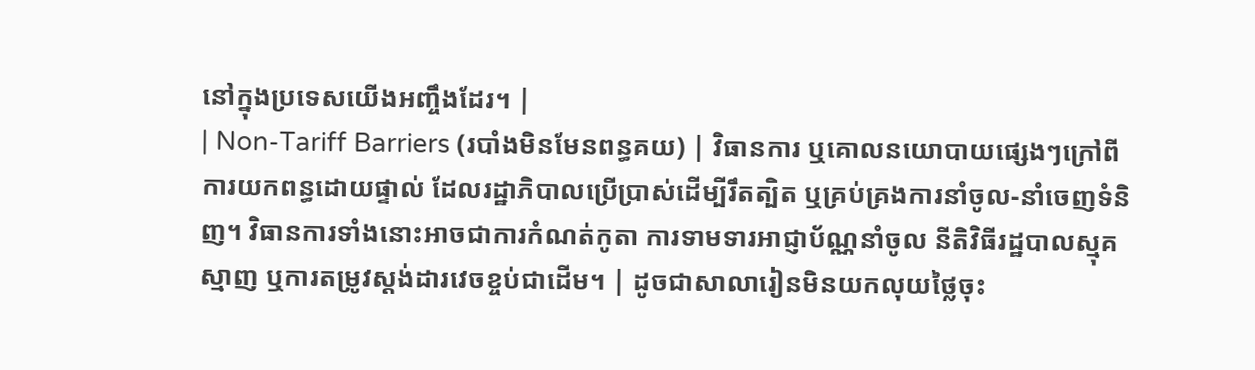នៅក្នុងប្រទេសយើងអញ្ចឹងដែរ។ |
| Non-Tariff Barriers (របាំងមិនមែនពន្ធគយ) | វិធានការ ឬគោលនយោបាយផ្សេងៗក្រៅពីការយកពន្ធដោយផ្ទាល់ ដែលរដ្ឋាភិបាលប្រើប្រាស់ដើម្បីរឹតត្បិត ឬគ្រប់គ្រងការនាំចូល-នាំចេញទំនិញ។ វិធានការទាំងនោះអាចជាការកំណត់កូតា ការទាមទារអាជ្ញាប័ណ្ណនាំចូល នីតិវិធីរដ្ឋបាលស្មុគស្មាញ ឬការតម្រូវស្តង់ដារវេចខ្ចប់ជាដើម។ | ដូចជាសាលារៀនមិនយកលុយថ្លៃចុះ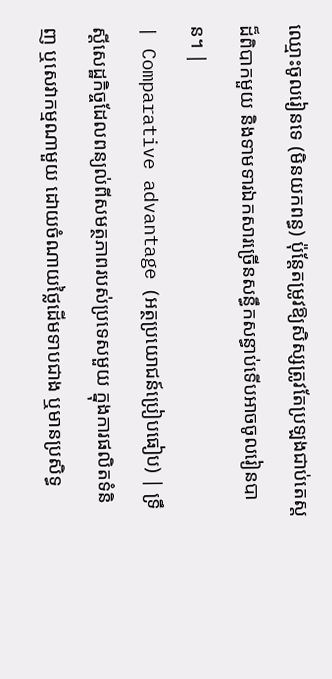ឈ្មោះចូលរៀនទេ (មិនយកពន្ធ) ប៉ុន្តែតម្រូវឱ្យសិស្សត្រូវតែប្រឡងជាប់តេស្តដ៏ពិបាកមួយ និងទាមទារឯកសារច្រើនសន្ធឹកសន្ធាប់ទើបអាចចូលរៀនបាន។ |
| Comparative advantage (អត្ថប្រយោជន៍ប្រៀបធៀប) | ទ្រឹស្តីសេដ្ឋកិច្ចដែលពន្យល់ពីសមត្ថភាពរបស់ប្រទេសមួយ ក្នុងការផលិតទំនិញ ឬសេវាកម្មណាមួយ ដោយចំណាយថ្លៃដើមទាបជាង ឬមានប្រសិទ្ធ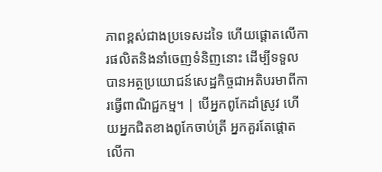ភាពខ្ពស់ជាងប្រទេសដទៃ ហើយផ្តោតលើការផលិតនិងនាំចេញទំនិញនោះ ដើម្បីទទួលបានអត្ថប្រយោជន៍សេដ្ឋកិច្ចជាអតិបរមាពីការធ្វើពាណិជ្ជកម្ម។ | បើអ្នកពូកែដាំស្រូវ ហើយអ្នកជិតខាងពូកែចាប់ត្រី អ្នកគួរតែផ្តោតលើកា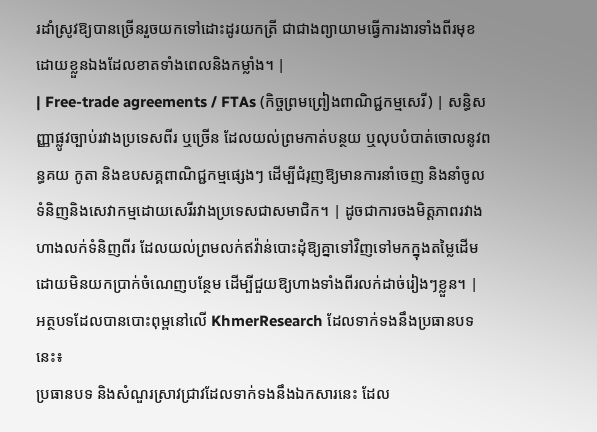រដាំស្រូវឱ្យបានច្រើនរួចយកទៅដោះដូរយកត្រី ជាជាងព្យាយាមធ្វើការងារទាំងពីរមុខដោយខ្លួនឯងដែលខាតទាំងពេលនិងកម្លាំង។ |
| Free-trade agreements / FTAs (កិច្ចព្រមព្រៀងពាណិជ្ជកម្មសេរី) | សន្ធិសញ្ញាផ្លូវច្បាប់រវាងប្រទេសពីរ ឬច្រើន ដែលយល់ព្រមកាត់បន្ថយ ឬលុបបំបាត់ចោលនូវពន្ធគយ កូតា និងឧបសគ្គពាណិជ្ជកម្មផ្សេងៗ ដើម្បីជំរុញឱ្យមានការនាំចេញ និងនាំចូលទំនិញនិងសេវាកម្មដោយសេរីរវាងប្រទេសជាសមាជិក។ | ដូចជាការចងមិត្តភាពរវាងហាងលក់ទំនិញពីរ ដែលយល់ព្រមលក់ឥវ៉ាន់បោះដុំឱ្យគ្នាទៅវិញទៅមកក្នុងតម្លៃដើម ដោយមិនយកប្រាក់ចំណេញបន្ថែម ដើម្បីជួយឱ្យហាងទាំងពីរលក់ដាច់រៀងៗខ្លួន។ |
អត្ថបទដែលបានបោះពុម្ពនៅលើ KhmerResearch ដែលទាក់ទងនឹងប្រធានបទនេះ៖
ប្រធានបទ និងសំណួរស្រាវជ្រាវដែលទាក់ទងនឹងឯកសារនេះ ដែល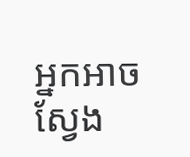អ្នកអាចស្វែង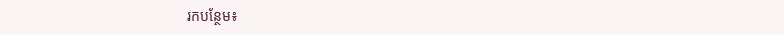រកបន្ថែម៖